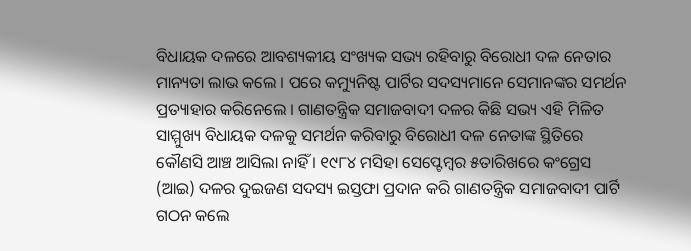ବିଧାୟକ ଦଳରେ ଆବଶ୍ୟକୀୟ ସଂଖ୍ୟକ ସଭ୍ୟ ରହିବାରୁ ବିରୋଧୀ ଦଳ ନେତାର ମାନ୍ୟତା ଲାଭ କଲେ । ପରେ କମ୍ୟୁନିଷ୍ଟ ପାର୍ଟିର ସଦସ୍ୟମାନେ ସେମାନଙ୍କର ସମର୍ଥନ ପ୍ରତ୍ୟାହାର କରିନେଲେ । ଗାଣତନ୍ତ୍ରିକ ସମାଜବାଦୀ ଦଳର କିଛି ସଭ୍ୟ ଏହି ମିଳିତ ସାମ୍ମୁଖ୍ୟ ବିଧାୟକ ଦଳକୁ ସମର୍ଥନ କରିବାରୁ ବିରୋଧୀ ଦଳ ନେତାଙ୍କ ସ୍ଥିତିରେ କୌଣସି ଆଞ୍ଚ ଆସିଲା ନାହିଁ । ୧୯୮୪ ମସିହା ସେପ୍ଟେମ୍ବର ୫ତାରିଖରେ କଂଗ୍ରେସ (ଆଇ) ଦଳର ଦୁଇଜଣ ସଦସ୍ୟ ଇସ୍ତଫା ପ୍ରଦାନ କରି ଗାଣତନ୍ତ୍ରିକ ସମାଜବାଦୀ ପାର୍ଟି ଗଠନ କଲେ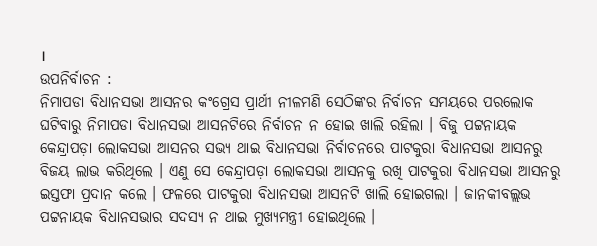।
ଉପନିର୍ବାଚନ :
ନିମାପଡା ବିଧାନସଭା ଆସନର କଂଗ୍ରେସ ପ୍ରାର୍ଥୀ ନୀଳମଣି ସେଠିଙ୍କର ନିର୍ବାଚନ ସମୟରେ ପରଲୋକ ଘଟିବାରୁ ନିମାପଡା ବିଧାନସଭା ଆସନଟିରେ ନିର୍ବାଚନ ନ ହୋଇ ଖାଲି ରହିଲା । ବିଜୁ ପଟ୍ଟନାୟକ କେନ୍ଦ୍ରାପଡ଼ା ଲୋକସଭା ଆସନର ସଭ୍ୟ ଥାଇ ବିଧାନସଭା ନିର୍ବାଚନରେ ପାଟକୁରା ବିଧାନସଭା ଆସନରୁ ବିଜୟ ଲାଭ କରିଥିଲେ । ଏଣୁ ସେ କେନ୍ଦ୍ରାପଡ଼ା ଲୋକସଭା ଆସନକୁ ରଖି ପାଟକୁରା ବିଧାନସଭା ଆସନରୁ ଇସ୍ତଫା ପ୍ରଦାନ କଲେ । ଫଳରେ ପାଟକୁରା ବିଧାନସଭା ଆସନଟି ଖାଲି ହୋଇଗଲା । ଜାନକୀବଲ୍ଲଭ ପଟ୍ଟନାୟକ ବିଧାନସଭାର ସଦସ୍ୟ ନ ଥାଇ ମୁଖ୍ୟମନ୍ତ୍ରୀ ହୋଇଥିଲେ ।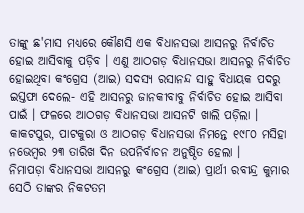ତାଙ୍କୁ ଛ'ମାସ ମଧ୍ୟରେ କୌଣସି ଏକ ବିଧାନସଭା ଆସନରୁ ନିର୍ବାଚିତ ହୋଇ ଆସିବାକୁ ପଡ଼ିବ । ଏଣୁ ଆଠଗଡ଼ ବିଧାନସଭା ଆସନରୁ ନିର୍ବାଚିତ ହୋଇଥିବା କଂଗ୍ରେସ (ଆଇ) ସଦସ୍ୟ ରସାନନ୍ଦ ସାହୁ ବିଧାୟକ ପଦରୁ ଇସ୍ତଫା ଦେଲେ- ଏହି ଆସନରୁ ଜାନକୀବାବୁ ନିର୍ବାଚିତ ହୋଇ ଆସିବା ପାଇଁ । ଫଳରେ ଆଠଗଡ଼ ବିଧାନସଭା ଆସନଟି ଖାଲି ପଡ଼ିଲା । କାକଟପୁର, ପାଟକୁରା ଓ ଆଠଗଡ଼ ବିଧାନସଭା ନିମନ୍ତେ ୧୯୮୦ ମସିହା ନଭେମ୍ବର ୨୩ ତାରିଖ ଦିନ ଉପନିର୍ବାଚନ ଅନୁଷ୍ଠିତ ହେଲା ।
ନିମାପଡ଼ା ବିଧାନସଭା ଆସନରୁ କଂଗ୍ରେସ (ଆଇ) ପ୍ରାର୍ଥୀ ରବୀନ୍ଦ୍ର କୁମାର ସେଠି ତାଙ୍କର ନିକଟତମ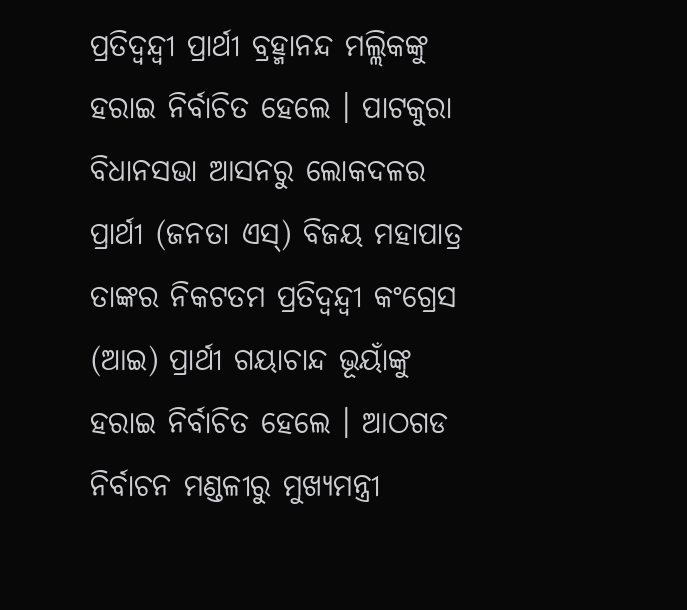ପ୍ରତିଦ୍ୱନ୍ଦ୍ୱୀ ପ୍ରାର୍ଥୀ ବ୍ରହ୍ମାନନ୍ଦ ମଲ୍ଲିକଙ୍କୁ ହରାଇ ନିର୍ବାଚିତ ହେଲେ । ପାଟକୁରା ବିଧାନସଭା ଆସନରୁ ଲୋକଦଳର ପ୍ରାର୍ଥୀ (ଜନତା ଏସ୍) ବିଜୟ ମହାପାତ୍ର ତାଙ୍କର ନିକଟତମ ପ୍ରତିଦ୍ୱନ୍ଦ୍ୱୀ କଂଗ୍ରେସ (ଆଇ) ପ୍ରାର୍ଥୀ ଗୟାଚାନ୍ଦ ଭୂୟାଁଙ୍କୁ ହରାଇ ନିର୍ବାଚିତ ହେଲେ । ଆଠଗଡ ନିର୍ବାଚନ ମଣ୍ଡଳୀରୁ ମୁଖ୍ୟମନ୍ତ୍ରୀ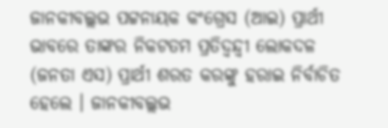ଜାନକୀବଲ୍ଲଭ ପଟ୍ଟନାୟକ କଂଗ୍ରେସ (ଆଇ) ପ୍ରାର୍ଥୀ ଭାବରେ ତାଙ୍କର ନିକଟତମ ପ୍ରତିଦ୍ୱନ୍ଦ୍ୱୀ ଲୋକଦଳ (ଜନତା ଏସ) ପ୍ରାର୍ଥୀ ଶରତ କରଙ୍କୁ ହରାଇ ନିର୍ବାଚିତ ହେଲେ । ଜାନକୀବଲ୍ଲଭ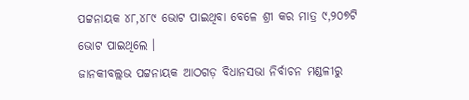ପଟ୍ଟନାୟକ ୪୮,୪୮୯ ଭୋଟ ପାଇଥିବା ବେଳେ ଶ୍ରୀ କର ମାତ୍ର ୯,୨୦୭ଟି ଭୋଟ ପାଇଥିଲେ ।
ଜାନକୀବଲ୍ଲଭ ପଟ୍ଟନାୟକ ଆଠଗଡ଼ ବିଧାନସଭା ନିର୍ବାଚନ ମଣ୍ଡଳୀରୁ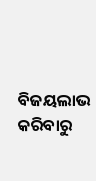ବିଜୟଲାଭ କରିବାରୁ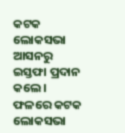କଟକ ଲୋକସଭା ଆସନରୁ ଇସ୍ତଫା ପ୍ରଦାନ କଲେ । ଫଳରେ କଟକ ଲୋକସଭା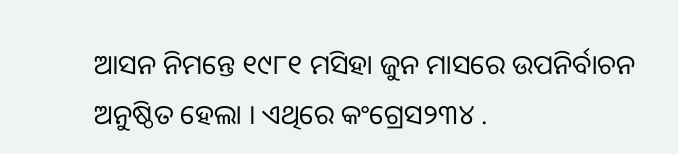ଆସନ ନିମନ୍ତେ ୧୯୮୧ ମସିହା ଜୁନ ମାସରେ ଉପନିର୍ବାଚନ ଅନୁଷ୍ଠିତ ହେଲା । ଏଥିରେ କଂଗ୍ରେସ୨୩୪ .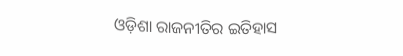ଓଡ଼ିଶା ରାଜନୀତିର ଇତିହାସ